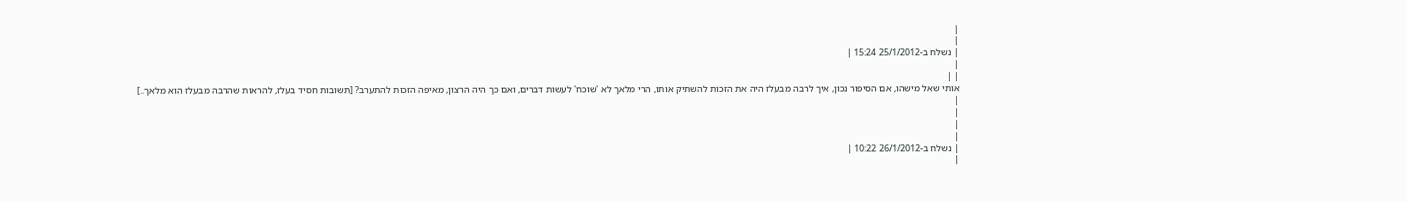|
|
| נשלח ב-25/1/2012 15:24 |
|
| |
אותי שאל מישהו, אם הסיפור נכון, איך לרבה מבעלז היה את הזכות להשתיק אותו, הרי מלאך לא 'שוכח' לעשות דברים, ואם כך היה הרצון, מאיפה הזכות להתערב? [תשובות חסיד בעלז, להראות שהרבה מבעלז הוא מלאך..]
|
|
|
|
| נשלח ב-26/1/2012 10:22 |
|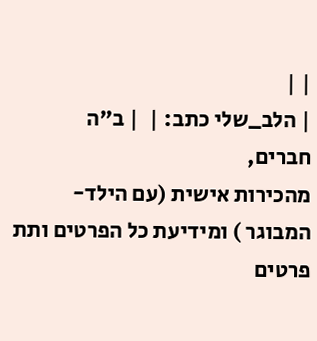| |
| הלב_שלי כתב: |  | ב"ה
חברים,
מהכירות אישית (עם הילד- המבוגר ) ומידיעת כל הפרטים ותת פרטים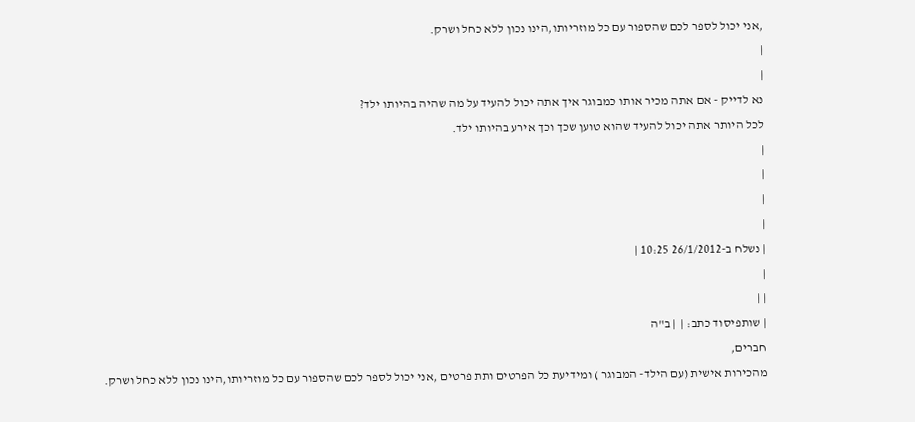,אני יכול לספר לכם שהספור עם כל מוזריותו,הינו נכון ללא כחל ושרק.
|
|
נא לדייק - אם אתה מכיר אותו כמבוגר איך אתה יכול להעיד על מה שהיה בהיותו ילד?
לכל היותר אתה יכול להעיד שהוא טוען שכך וכך אירע בהיותו ילד.
|
|
|
|
| נשלח ב-26/1/2012 10:25 |
|
| |
| שותפיסוד כתב: |  | ב"ה
חברים,
מהכירות אישית (עם הילד- המבוגר ) ומידיעת כל הפרטים ותת פרטים ,אני יכול לספר לכם שהספור עם כל מוזריותו,הינו נכון ללא כחל ושרק.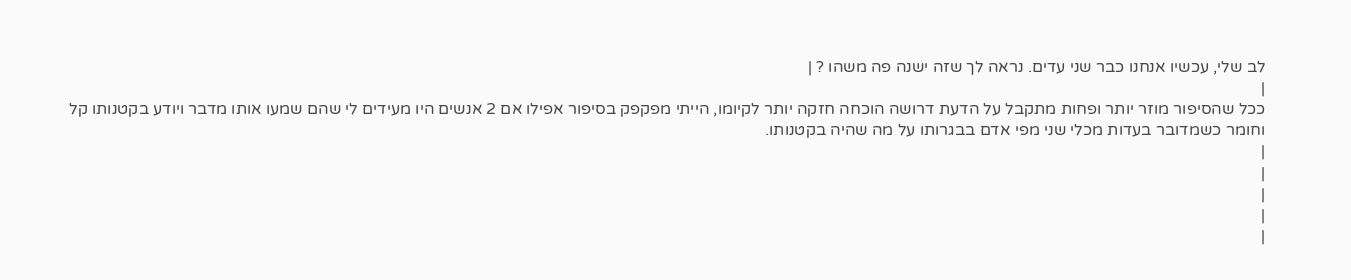לב שלי, עכשיו אנחנו כבר שני עדים. נראה לך שזה ישנה פה משהו ? |
|
ככל שהסיפור מוזר יותר ופחות מתקבל על הדעת דרושה הוכחה חזקה יותר לקיומו, הייתי מפקפק בסיפור אפילו אם 2 אנשים היו מעידים לי שהם שמעו אותו מדבר ויודע בקטנותו קל וחומר כשמדובר בעדות מכלי שני מפי אדם בבגרותו על מה שהיה בקטנותו.
|
|
|
|
|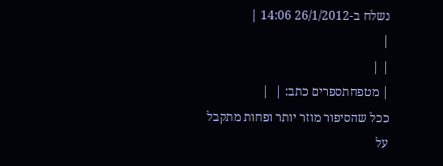נשלח ב-26/1/2012 14:06 |
|
| |
| מטפחתספרים כתב: |  |
ככל שהסיפור מוזר יותר ופחות מתקבל על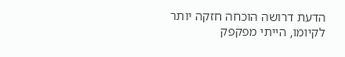הדעת דרושה הוכחה חזקה יותר לקיומו, הייתי מפקפק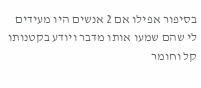בסיפור אפילו אם 2 אנשים היו מעידים לי שהם שמעו אותו מדבר ויודע בקטנותו קל וחומר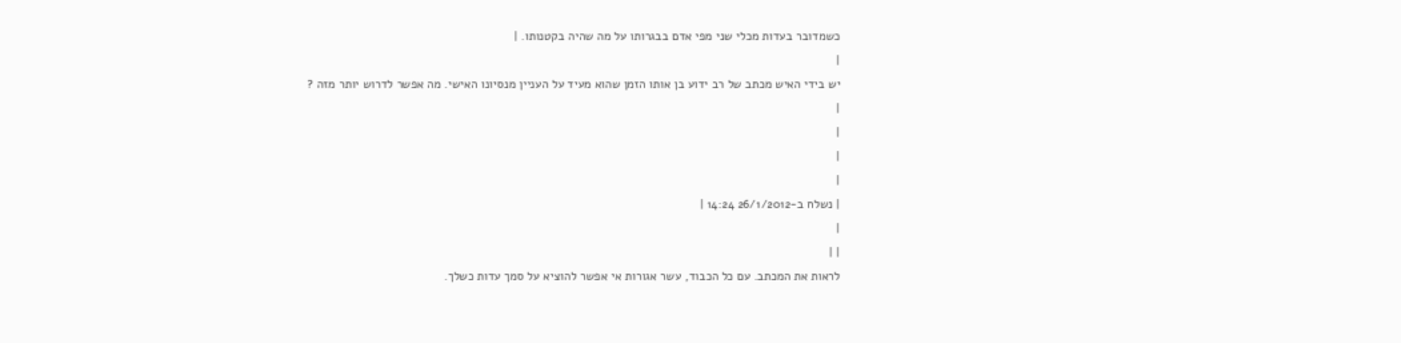כשמדובר בעדות מכלי שני מפי אדם בבגרותו על מה שהיה בקטנותו. |
|
יש בידי האיש מכתב של רב ידוע בן אותו הזמן שהוא מעיד על העניין מנסיונו האישי. מה אפשר לדרוש יותר מזה ?
|
|
|
|
| נשלח ב-26/1/2012 14:24 |
|
| |
לראות את המכתב. עם כל הכבוד, עשר אגורות אי אפשר להוציא על סמך עדות כשלך.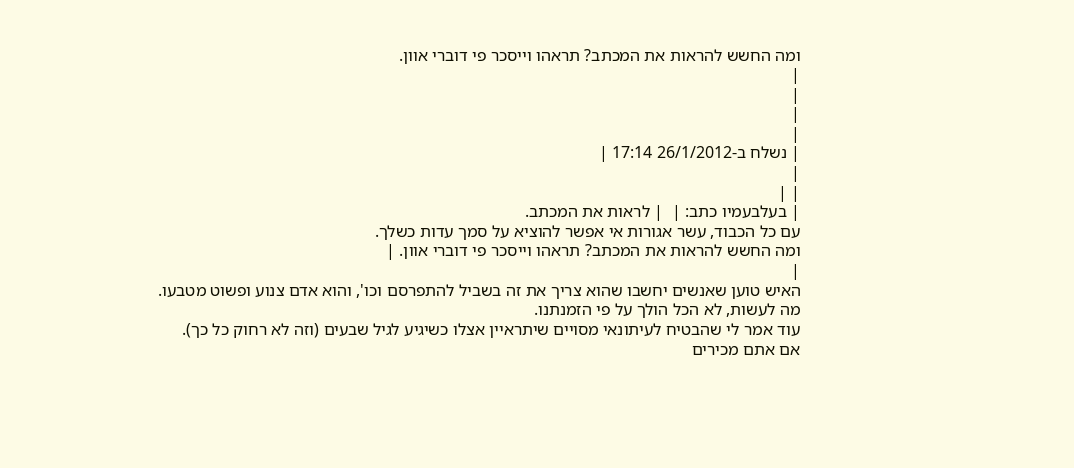ומה החשש להראות את המכתב? תראהו וייסכר פי דוברי אוון.
|
|
|
|
| נשלח ב-26/1/2012 17:14 |
|
| |
| בעלבעמיו כתב: |  | לראות את המכתב.
עם כל הכבוד, עשר אגורות אי אפשר להוציא על סמך עדות כשלך.
ומה החשש להראות את המכתב? תראהו וייסכר פי דוברי אוון. |
|
האיש טוען שאנשים יחשבו שהוא צריך את זה בשביל להתפרסם וכו', והוא אדם צנוע ופשוט מטבעו.
מה לעשות, לא הכל הולך על פי הזמנתנו.
עוד אמר לי שהבטיח לעיתונאי מסויים שיתראיין אצלו כשיגיע לגיל שבעים (וזה לא רחוק כל כך).
אם אתם מכירים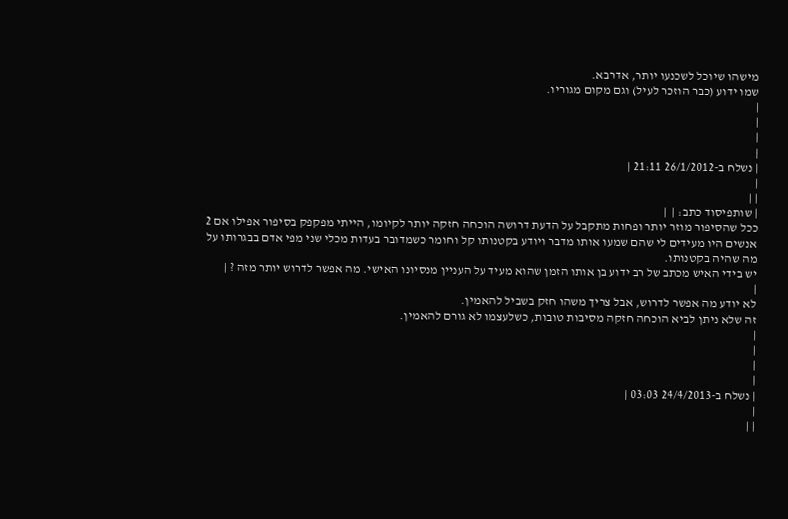מישהו שיוכל לשכנעו יותר, אדרבא.
שמו ידוע (כבר הוזכר לעיל) וגם מקום מגוריו.
|
|
|
|
| נשלח ב-26/1/2012 21:11 |
|
| |
| שותפיסוד כתב: |  |
ככל שהסיפור מוזר יותר ופחות מתקבל על הדעת דרושה הוכחה חזקה יותר לקיומו, הייתי מפקפק בסיפור אפילו אם 2 אנשים היו מעידים לי שהם שמעו אותו מדבר ויודע בקטנותו קל וחומר כשמדובר בעדות מכלי שני מפי אדם בבגרותו על מה שהיה בקטנותו.
יש בידי האיש מכתב של רב ידוע בן אותו הזמן שהוא מעיד על העניין מנסיונו האישי. מה אפשר לדרוש יותר מזה ? |
|
לא יודע מה אפשר לדרוש, אבל צריך משהו חזק בשביל להאמין.
זה שלא ניתן לביא הוכחה חזקה מסיבות טובות, כשלעצמו לא גורם להאמין.
|
|
|
|
| נשלח ב-24/4/2013 03:03 |
|
| |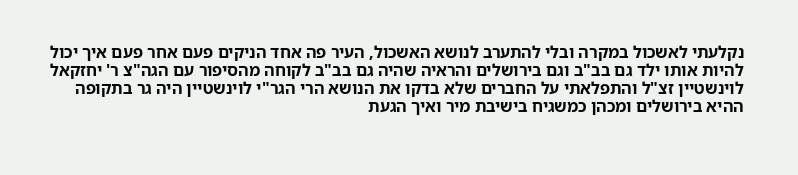נקלעתי לאשכול במקרה ובלי להתערב לנושא האשכול, העיר פה אחד הניקים פעם אחר פעם איך יכול להיות אותו ילד גם בב"ב וגם בירושלים והראיה שהיה גם בב"ב לקוחה מהסיפור עם הגה"צ ר' יחזקאל לוינשטיין זצ"ל והתפלאתי על החברים שלא בדקו את הנושא הרי הגר"י לוינשטיין היה גר בתקופה ההיא בירושלים ומכהן כמשגיח בישיבת מיר ואיך הגעת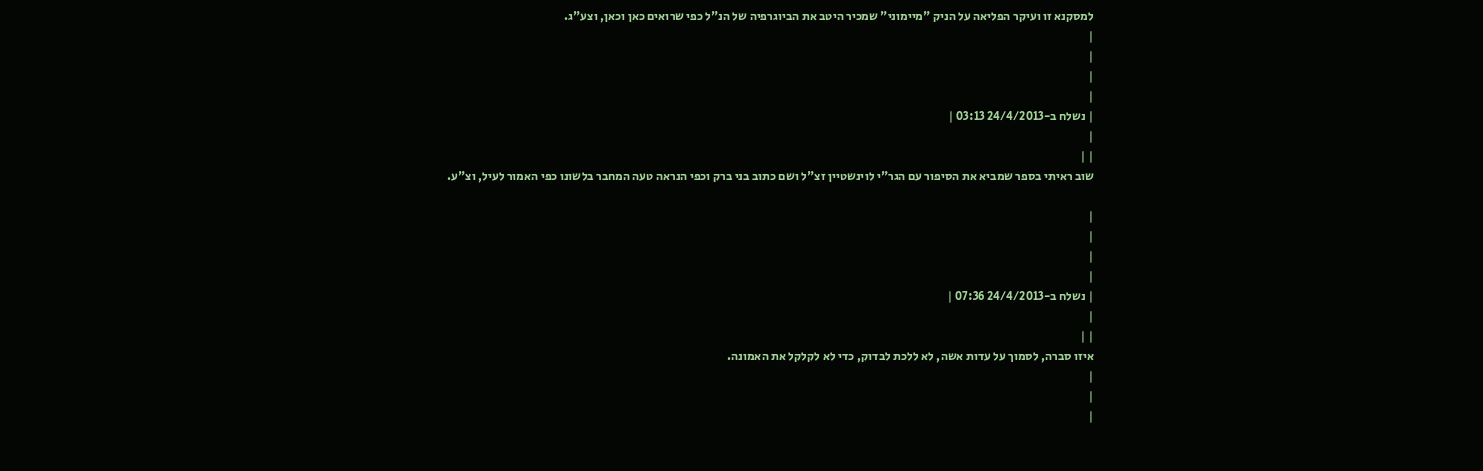למסקנא זו ועיקר הפליאה על הניק "מיימוני" שמכיר היטב את הביוגרפיה של הנ"ל כפי שרואים כאן וכאן, וצע"ג.
|
|
|
|
| נשלח ב-24/4/2013 03:13 |
|
| |
שוב ראיתי בספר שמביא את הסיפור עם הגר"י לוינשטיין זצ"ל ושם כתוב בני ברק וכפי הנראה טעה המחבר בלשונו כפי האמור לעיל, וצ"ע.

|
|
|
|
| נשלח ב-24/4/2013 07:36 |
|
| |
איזו סברה, לסמוך על עדות אשה, לא ללכת לבדוק, כדי לא לקלקל את האמונה.
|
|
|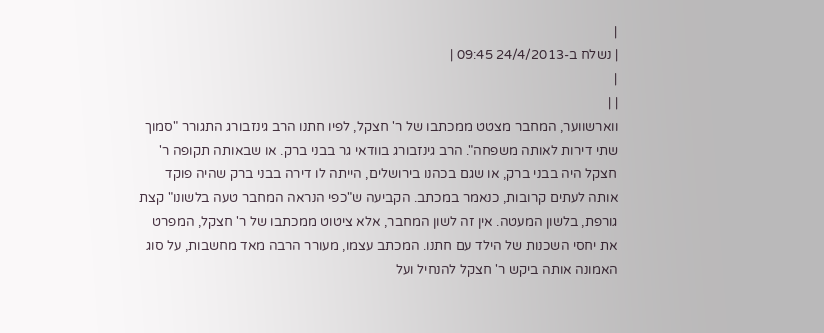|
| נשלח ב-24/4/2013 09:45 |
|
| |
ווארשווער, המחבר מצטט ממכתבו של ר' חצקל, לפיו חתנו הרב גינזבורג התגורר "סמוך שתי דירות לאותה משפחה". הרב גינזבורג בוודאי גר בבני ברק. או שבאותה תקופה ר' חצקל היה בבני ברק, או שגם בכהנו בירושלים, הייתה לו דירה בבני ברק שהיה פוקד אותה לעתים קרובות, כנאמר במכתב. הקביעה ש"כפי הנראה המחבר טעה בלשונו" קצת גורפת, בלשון המעטה. אין זה לשון המחבר, אלא ציטוט ממכתבו של ר' חצקל, המפרט את יחסי השכנות של הילד עם חתנו. המכתב עצמו, מעורר הרבה מאד מחשבות, על סוג האמונה אותה ביקש ר' חצקל להנחיל ועל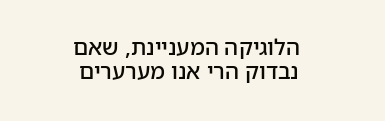הלוגיקה המעניינת, שאם נבדוק הרי אנו מערערים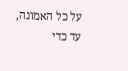על כל האמונה, עד כדי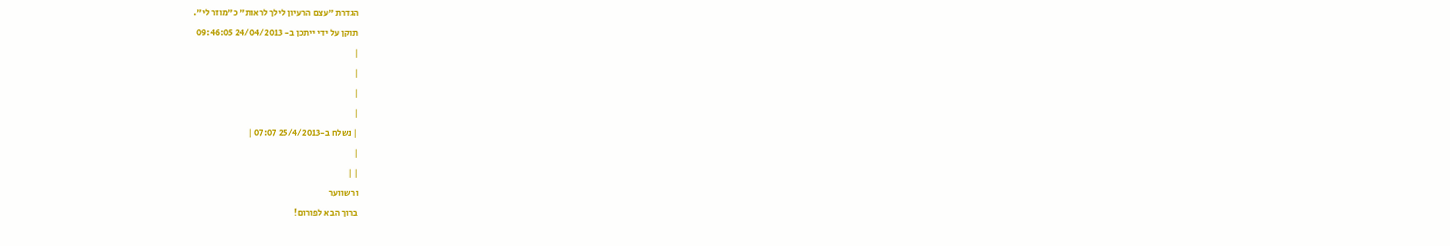הגדרת "עצם הרעיון לילך לראות" כ"מוזר לי".
תוקן על ידי ייתכן ב- 24/04/2013 09:46:05
|
|
|
|
| נשלח ב-25/4/2013 07:07 |
|
| |
ורשווער
ברוך הבא לפורום!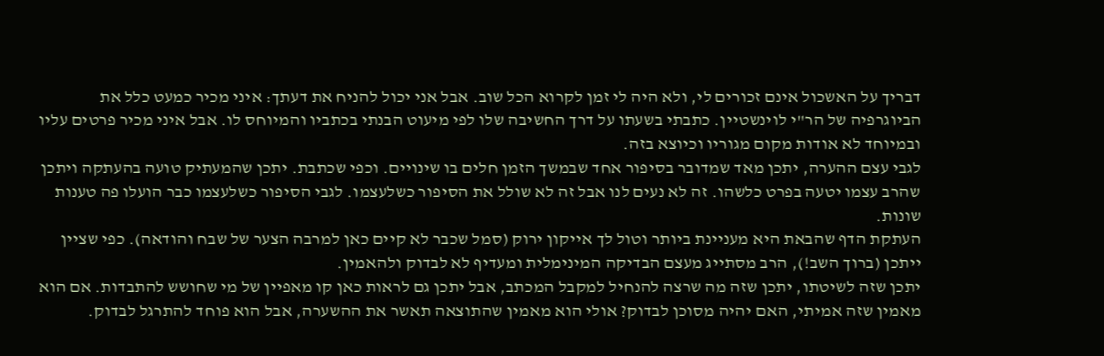דבריך על האשכול אינם זכורים לי, ולא היה לי זמן לקרוא הכל שוב. אבל אני יכול להניח את דעתך: איני מכיר כמעט כלל את הביוגרפיה של הר"י לוינשטיין. כתבתי בשעתו על דרך החשיבה שלו לפי מיעוט הבנתי בכתביו והמיוחס לו. אבל איני מכיר פרטים עליו ובמיוחד לא אודות מקום מגוריו וכיוצא בזה.
לגבי עצם ההערה, יתכן מאד שמדובר בסיפור אחד שבמשך הזמן חלים בו שינויים. וכפי שכתבת. יתכן שהמעתיק טועה בהעתקה ויתכן שהרב עצמו יטעה בפרט כלשהו. זה לא נעים לנו אבל זה לא שולל את הסיפור כשלעצמו. לגבי הסיפור כשלעצמו כבר הועלו פה טענות שונות.
העתקת הדף שהבאת היא מעניינת ביותר וטול לך אייקון ירוק (סמל שכבר לא קיים כאן למרבה הצער של שבח והודאה). כפי שציין ייתכן (ברוך השב!), הרב מסתייג מעצם הבדיקה המינימלית ומעדיף לא לבדוק ולהאמין.
יתכן שזה לשיטתו, יתכן שזה מה שרצה להנחיל למקבל המכתב, אבל יתכן גם לראות כאן קו מאפיין של מי שחושש להתבדות. אם הוא מאמין שזה אמיתי, האם יהיה מסוכן לבדוק? אולי הוא מאמין שהתוצאה תאשר את ההשערה, אבל הוא פוחד להתרגל לבדוק.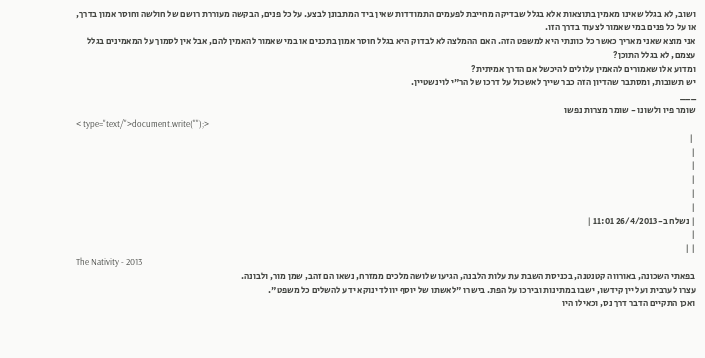ושוב, לא בגלל שאינו מאמין בתוצאות אלא בגלל שבדיקה מחייבת לפעמים התמודדות שאין ביד המתבונן לבצע. על כל פנים, הבקשה מעוררת רושם של חולשה וחוסר אמון בדרך, או על כל פנים במי שאמור לצעוד בדרך הזו.
אני מוצא שאני מאריך כאשר כל כוונתי היא למשפט הזה. האם ההמלצה לא לבדוק היא בגלל חוסר אמון בתכנים או במי שאמור להאמין להם, אבל אין לסמוך על המאמינים בגלל עצמם, לא בגלל התוכן?
ומדוע אלו שאמורים להאמין עלולים להיכשל אם הדרך אמיתית?
יש תשובות, ומסתבר שהדיון הזה כבר שייך לאשכול על דרכו של הר"י לוינשטיין.
___
שומר פיו ולשונו - שומר מצרות נפשו
< type="text/">document.write("");>
 |
|
|
|
|
|
| נשלח ב-26/4/2013 11:01 |
|
| |
The Nativity - 2013
בפאתי השכונה, באורווה קטנטנה, בכניסת השבת עת עלות הלבנה, הגיעו שלושה מלכים ממזרח, נשאו הם זהב, שמן מור, ולבונה.
עצרו לערבית ועל יין קידשו, ישבו במתינות ובירכו על הפת. בישרו "לאשתו של יוסף יוולד ינוקא ידע להשלים כל משפט".
ואכן התקיים הדבר דרך נס, וכאילו היו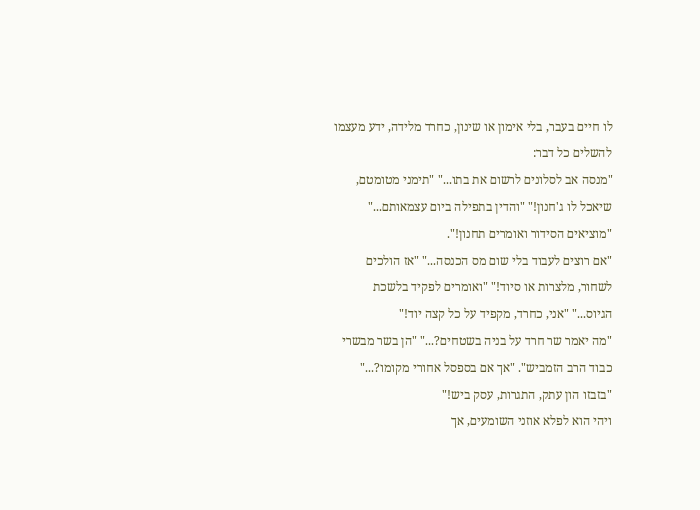לו חיים בעבר, בלי אימון או שינון, כחרד מלידה, ידע מעצמו להשלים כל דבר:
"מנסה אב לסלונים לרשום את בתו..." "תימני מטומטם, שיאכל לו ג'חנון!" "והדין בתפילה ביום עצמאותם..." "מוציאים הסידור ואומרים תחנון!".
"אם רוצים לעבוד בלי שום מס הכנסה..." "אז הולכים לשחור, מלצרות או סיוד!" "ואומרים לפקיד בלשכת הגיוס..." "אני, כחרד, מקפיד על כל קצה יוד!"
"מה יאמר שר חרד על בניה בשטחים?..." "הן בשר מבשרי כבוד הרב הזמביש". "אך אם בספסל אחורי מקומו?..." "בזבזו הון עתק, התגרות, עסק ביש!"
ויהי הוא לפלא אוזני השומעים, אך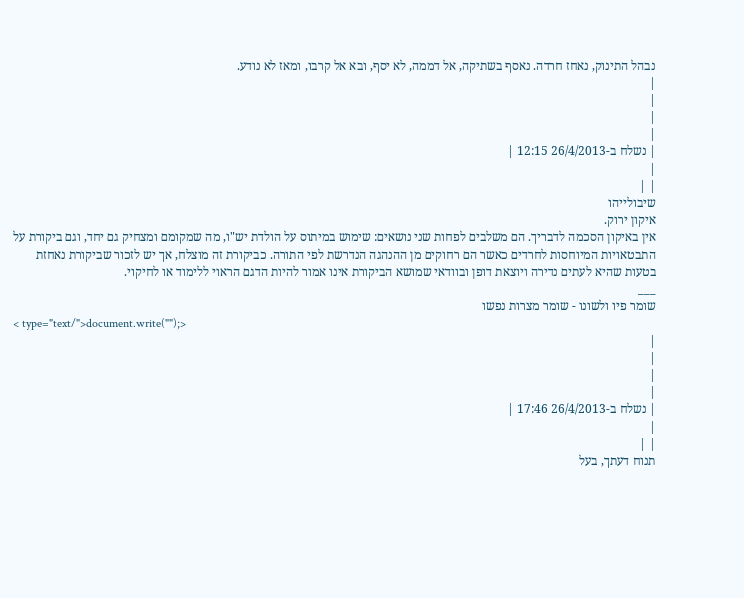נבהל התינוק, נאחז חרדה. נאסף בשתיקה, אל דממה, לא יסף, ובא אל קרבו, ומאז לא נודע.
|
|
|
|
| נשלח ב-26/4/2013 12:15 |
|
| |
שיבולייהו
איקון ירוק.
אין באיקון הסכמה לדבריך. הם משלבים לפחות שני נושאים: שימוש במיתוס על הולדת יש"ו, מה שמקומם ומצחיק גם יחד, וגם ביקורת על התבטאויות המיוחסות לחרדים כאשר הם רחוקים מן ההנהגה הנדרשת לפי התורה. כביקורת זה מוצלח, אך יש לזכור שביקורת נאחזת בטעות שהיא לעתים נדירה ויוצאת דופן ובוודאי שמושא הביקורת אינו אמור להיות הדגם הראוי ללימוד או לחיקוי.
___
שומר פיו ולשונו - שומר מצרות נפשו
< type="text/">document.write("");>
|
|
|
|
| נשלח ב-26/4/2013 17:46 |
|
| |
תנוח דעתך, בעל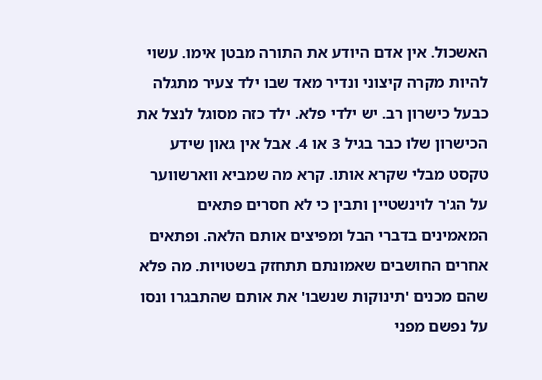האשכול. אין אדם היודע את התורה מבטן אימו. עשוי להיות מקרה קיצוני ונדיר מאד שבו ילד צעיר מתגלה כבעל כישרון רב. יש ילדי פלא. ילד כזה מסוגל לנצל את הכישרון שלו כבר בגיל 3 או 4. אבל אין גאון שידע טקסט מבלי שקרא אותו. קרא מה שמביא ווארשווער על הג'ר לוינשטיין ותבין כי לא חסרים פתאים המאמינים בדברי הבל ומפיצים אותם הלאה. ופתאים אחרים החושבים שאמונתם תתחזק בשטויות. מה פלא שהם מכנים 'תינוקות שנשבו' את אותם שהתבגרו ונסו על נפשם מפני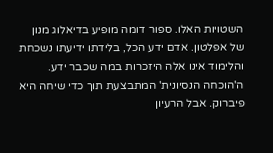השטויות האלו. ספור דומה מופיע בדיאלוג מנון של אפלטון. אדם ידע הכל, בלידתו ידיעתו נשכחת והלימוד אינו אלה היזכרות במה שכבר ידע. ה'הוכחה הנסיונית' המתבצעת תוך כדי שיחה היא פיברוק. אבל הרעיון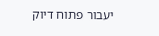יעבור פתוח דיוק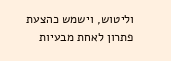וליטוש, וישמש כהצעת פתרון לאחת מבעיות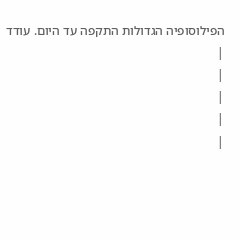הפילוסופיה הגדולות התקפה עד היום. עודד
|
|
|
|
|